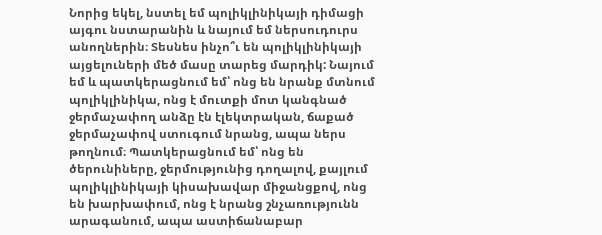Նորից եկել, նստել եմ պոլիկլինիկայի դիմացի այգու նստարանին և նայում եմ ներսուդուրս անողներին։ Տեսնես ինչո՞ւ են պոլիկլինիկայի այցելուների մեծ մասը տարեց մարդիկ: Նայում եմ և պատկերացնում եմ՝ ոնց են նրանք մտնում պոլիկլինիկա, ոնց է մուտքի մոտ կանգնած ջերմաչափող անձը էն էլեկտրական, ճաքած ջերմաչափով ստուգում նրանց, ապա ներս թողնում։ Պատկերացնում եմ՝ ոնց են ծերունիները, ջերմությունից դողալով, քայլում պոլիկլինիկայի կիսախավար միջանցքով, ոնց են խարխափում, ոնց է նրանց շնչառությունն արագանում, ապա աստիճանաբար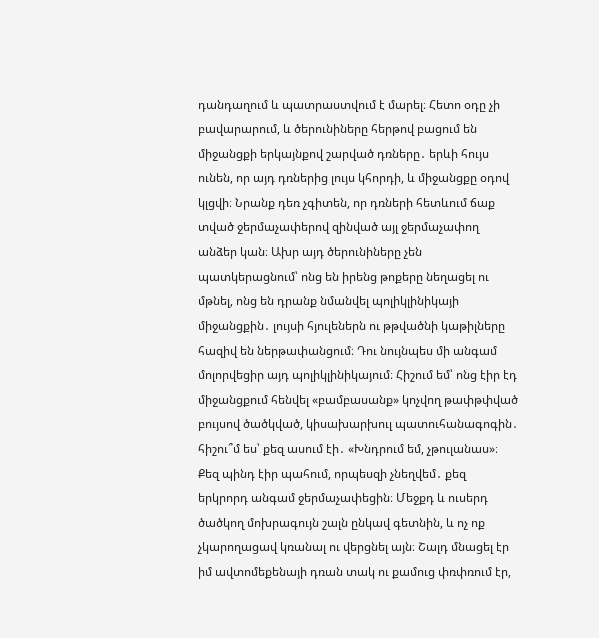դանդաղում և պատրաստվում է մարել։ Հետո օդը չի բավարարում, և ծերունիները հերթով բացում են միջանցքի երկայնքով շարված դռները․ երևի հույս ունեն, որ այդ դռներից լույս կհորդի, և միջանցքը օդով կլցվի։ Նրանք դեռ չգիտեն, որ դռների հետևում ճաք տված ջերմաչափերով զինված այլ ջերմաչափող անձեր կան։ Ախր այդ ծերունիները չեն պատկերացնում՝ ոնց են իրենց թոքերը նեղացել ու մթնել, ոնց են դրանք նմանվել պոլիկլինիկայի միջանցքին․ լույսի հյուլեներն ու թթվածնի կաթիլները հազիվ են ներթափանցում։ Դու նույնպես մի անգամ մոլորվեցիր այդ պոլիկլինիկայում։ Հիշում եմ՝ ոնց էիր էդ միջանցքում հենվել «բամբասանք» կոչվող թափթփված բույսով ծածկված, կիսախարխուլ պատուհանագոգին․ հիշու՞մ ես՝ քեզ ասում էի․ «Խնդրում եմ, չթուլանաս»։ Քեզ պինդ էիր պահում, որպեսզի չնեղվեմ․ քեզ երկրորդ անգամ ջերմաչափեցին։ Մեջքդ և ուսերդ ծածկող մոխրագույն շալն ընկավ գետնին, և ոչ ոք չկարողացավ կռանալ ու վերցնել այն։ Շալդ մնացել էր իմ ավտոմեքենայի դռան տակ ու քամուց փռփռում էր,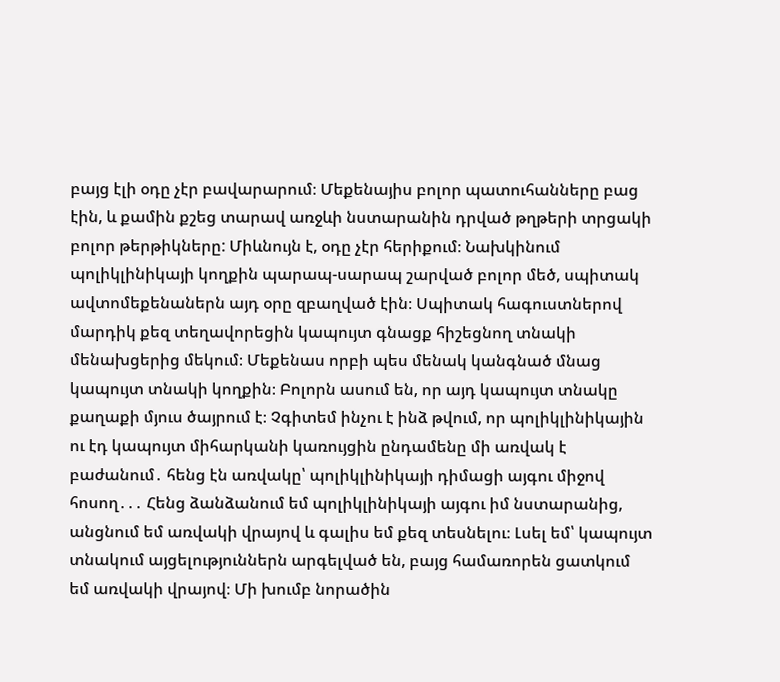բայց էլի օդը չէր բավարարում։ Մեքենայիս բոլոր պատուհանները բաց էին, և քամին քշեց տարավ առջևի նստարանին դրված թղթերի տրցակի բոլոր թերթիկները: Միևնույն է, օդը չէր հերիքում։ Նախկինում պոլիկլինիկայի կողքին պարապ-սարապ շարված բոլոր մեծ, սպիտակ ավտոմեքենաներն այդ օրը զբաղված էին։ Սպիտակ հագուստներով մարդիկ քեզ տեղավորեցին կապույտ գնացք հիշեցնող տնակի մենախցերից մեկում։ Մեքենաս որբի պես մենակ կանգնած մնաց կապույտ տնակի կողքին։ Բոլորն ասում են, որ այդ կապույտ տնակը քաղաքի մյուս ծայրում է։ Չգիտեմ ինչու է ինձ թվում, որ պոլիկլինիկային ու էդ կապույտ միհարկանի կառույցին ընդամենը մի առվակ է բաժանում․ հենց էն առվակը՝ պոլիկլինիկայի դիմացի այգու միջով հոսող․․․ Հենց ձանձանում եմ պոլիկլինիկայի այգու իմ նստարանից, անցնում եմ առվակի վրայով և գալիս եմ քեզ տեսնելու։ Լսել եմ՝ կապույտ տնակում այցելություններն արգելված են, բայց համառորեն ցատկում եմ առվակի վրայով։ Մի խումբ նորածին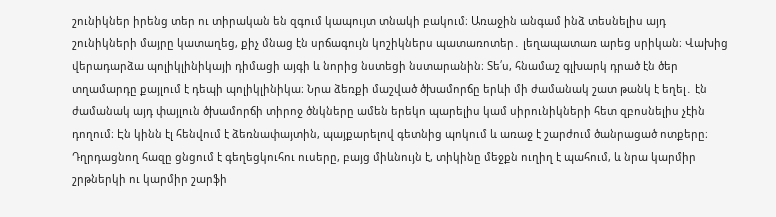շունիկներ իրենց տեր ու տիրական են զգում կապույտ տնակի բակում։ Առաջին անգամ ինձ տեսնելիս այդ շունիկների մայրը կատաղեց, քիչ մնաց էն սրճագույն կոշիկներս պատառոտեր․ լեղապատառ արեց սրիկան։ Վախից վերադարձա պոլիկլինիկայի դիմացի այգի և նորից նստեցի նստարանին։ Տե՛ս, հնամաշ գլխարկ դրած էն ծեր տղամարդը քայլում է դեպի պոլիկլինիկա։ Նրա ձեռքի մաշված ծխամորճը երևի մի ժամանակ շատ թանկ է եղել․ էն ժամանակ այդ փայլուն ծխամորճի տիրոջ ծնկները ամեն երեկո պարելիս կամ սիրունիկների հետ զբոսնելիս չէին դողում։ Էն կինն էլ հենվում է ձեռնափայտին, պայքարելով գետնից պոկում և առաջ է շարժում ծանրացած ոտքերը։ Դղրդացնող հազը ցնցում է գեղեցկուհու ուսերը, բայց միևնույն է, տիկինը մեջքն ուղիղ է պահում, և նրա կարմիր շրթներկի ու կարմիր շարֆի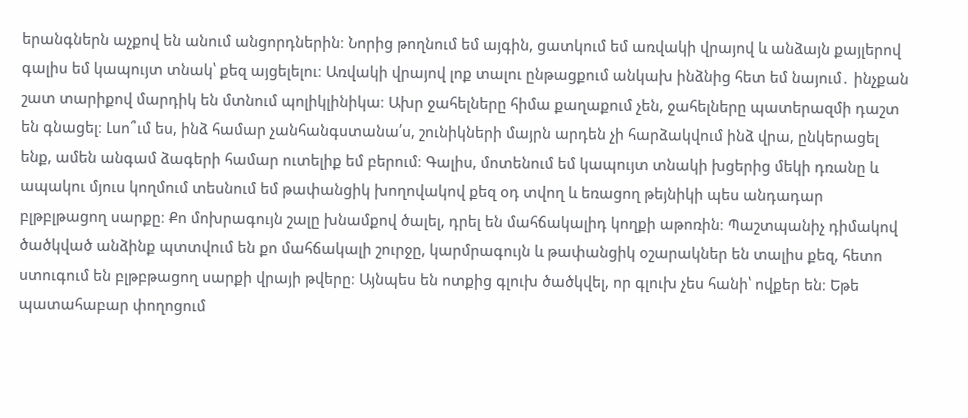երանգներն աչքով են անում անցորդներին։ Նորից թողնում եմ այգին, ցատկում եմ առվակի վրայով և անձայն քայլերով գալիս եմ կապույտ տնակ՝ քեզ այցելելու։ Առվակի վրայով լոք տալու ընթացքում անկախ ինձնից հետ եմ նայում․ ինչքան շատ տարիքով մարդիկ են մտնում պոլիկլինիկա։ Ախր ջահելները հիմա քաղաքում չեն, ջահելները պատերազմի դաշտ են գնացել։ Լսո՞ւմ ես, ինձ համար չանհանգստանա՛ս, շունիկների մայրն արդեն չի հարձակվում ինձ վրա, ընկերացել ենք, ամեն անգամ ձագերի համար ուտելիք եմ բերում։ Գալիս, մոտենում եմ կապույտ տնակի խցերից մեկի դռանը և ապակու մյուս կողմում տեսնում եմ թափանցիկ խողովակով քեզ օդ տվող և եռացող թեյնիկի պես անդադար բլթբլթացող սարքը։ Քո մոխրագույն շալը խնամքով ծալել, դրել են մահճակալիդ կողքի աթոռին։ Պաշտպանիչ դիմակով ծածկված անձինք պտտվում են քո մահճակալի շուրջը, կարմրագույն և թափանցիկ օշարակներ են տալիս քեզ, հետո ստուգում են բլթբթացող սարքի վրայի թվերը։ Այնպես են ոտքից գլուխ ծածկվել, որ գլուխ չես հանի՝ ովքեր են։ Եթե պատահաբար փողոցում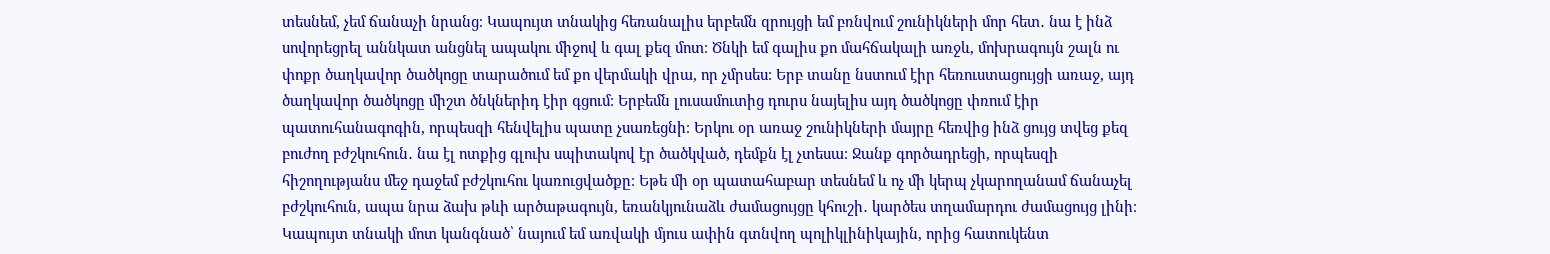տեսնեմ, չեմ ճանաչի նրանց։ Կապույտ տնակից հեռանալիս երբեմն զրույցի եմ բռնվում շունիկների մոր հետ․ նա է ինձ սովորեցրել աննկատ անցնել ապակու միջով և գալ քեզ մոտ։ Ծնկի եմ գալիս քո մահճակալի առջև, մոխրագույն շալն ու փոքր ծաղկավոր ծածկոցը տարածում եմ քո վերմակի վրա, որ չմրսես։ Երբ տանը նստում էիր հեռուստացույցի առաջ, այդ ծաղկավոր ծածկոցը միշտ ծնկներիդ էիր գցում։ Երբեմն լուսամուտից դուրս նայելիս այդ ծածկոցը փռում էիր պատուհանագոգին, որպեսզի հենվելիս պատը չսառեցնի։ Երկու օր առաջ շունիկների մայրը հեռվից ինձ ցույց տվեց քեզ բուժող բժշկուհուն․ նա էլ ոտքից գլուխ սպիտակով էր ծածկված, դեմքն էլ չտեսա։ Ջանք գործադրեցի, որպեսզի հիշողությանս մեջ դաջեմ բժշկուհու կառուցվածքը։ Եթե մի օր պատահաբար տեսնեմ և ոչ մի կերպ չկարողանամ ճանաչել բժշկուհուն, ապա նրա ձախ թևի արծաթագույն, եռանկյունաձև ժամացույցը կհուշի․ կարծես տղամարդու ժամացույց լինի։ Կապույտ տնակի մոտ կանգնած՝ նայում եմ առվակի մյուս ափին գտնվող պոլիկլինիկային, որից հատուկենտ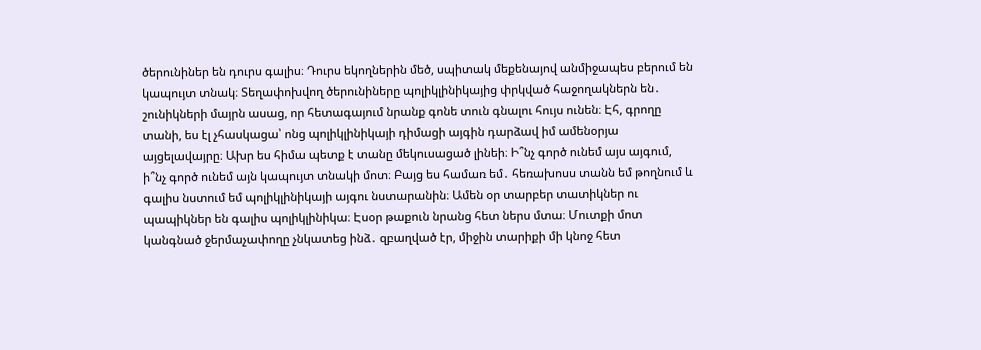ծերունիներ են դուրս գալիս։ Դուրս եկողներին մեծ, սպիտակ մեքենայով անմիջապես բերում են կապույտ տնակ։ Տեղափոխվող ծերունիները պոլիկլինիկայից փրկված հաջողակներն են․ շունիկների մայրն ասաց, որ հետագայում նրանք գոնե տուն գնալու հույս ունեն։ Էհ, գրողը տանի, ես էլ չհասկացա՝ ոնց պոլիկլինիկայի դիմացի այգին դարձավ իմ ամենօրյա այցելավայրը։ Ախր ես հիմա պետք է տանը մեկուսացած լինեի։ Ի՞նչ գործ ունեմ այս այգում, ի՞նչ գործ ունեմ այն կապույտ տնակի մոտ։ Բայց ես համառ եմ․ հեռախոսս տանն եմ թողնում և գալիս նստում եմ պոլիկլինիկայի այգու նստարանին։ Ամեն օր տարբեր տատիկներ ու պապիկներ են գալիս պոլիկլինիկա։ Էսօր թաքուն նրանց հետ ներս մտա։ Մուտքի մոտ կանգնած ջերմաչափողը չնկատեց ինձ․ զբաղված էր, միջին տարիքի մի կնոջ հետ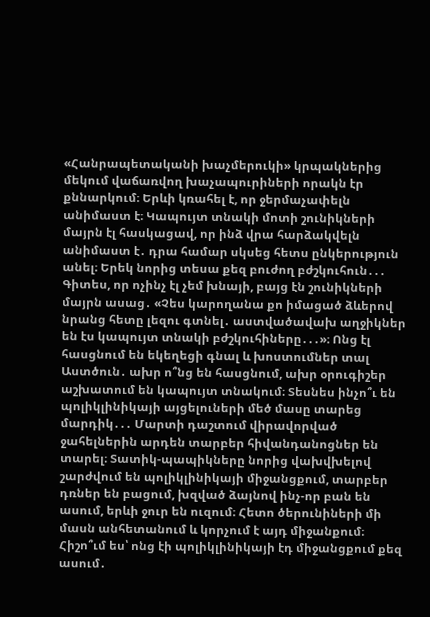«Հանրապետականի խաչմերուկի» կրպակներից մեկում վաճառվող խաչապուրիների որակն էր քննարկում։ Երևի կռահել է, որ ջերմաչափելն անիմաստ է։ Կապույտ տնակի մոտի շունիկների մայրն էլ հասկացավ, որ ինձ վրա հարձակվելն անիմաստ է․ դրա համար սկսեց հետս ընկերություն անել։ Երեկ նորից տեսա քեզ բուժող բժշկուհուն․․․ Գիտես, որ ոչինչ էլ չեմ խնայի, բայց էն շունիկների մայրն ասաց․ «Չես կարողանա քո իմացած ձևերով նրանց հետը լեզու գտնել․ աստվածավախ աղջիկներ են էս կապույտ տնակի բժշկուհիները․․․»։ Ոնց էլ հասցնում են եկեղեցի գնալ և խոստումներ տալ Աստծուն․ ախր ո՞նց են հասցնում, ախր օրուգիշեր աշխատում են կապույտ տնակում։ Տեսնես ինչո՞ւ են պոլիկլինիկայի այցելուների մեծ մասը տարեց մարդիկ․․․ Մարտի դաշտում վիրավորված ջահելներին արդեն տարբեր հիվանդանոցներ են տարել։ Տատիկ-պապիկները նորից վախվխելով շարժվում են պոլիկլինիկայի միջանցքում, տարբեր դռներ են բացում, խզված ձայնով ինչ-որ բան են ասում, երևի ջուր են ուզում։ Հետո ծերունիների մի մասն անհետանում և կորչում է այդ միջանքում։ Հիշո՞ւմ ես՝ ոնց էի պոլիկլինիկայի էդ միջանցքում քեզ ասում․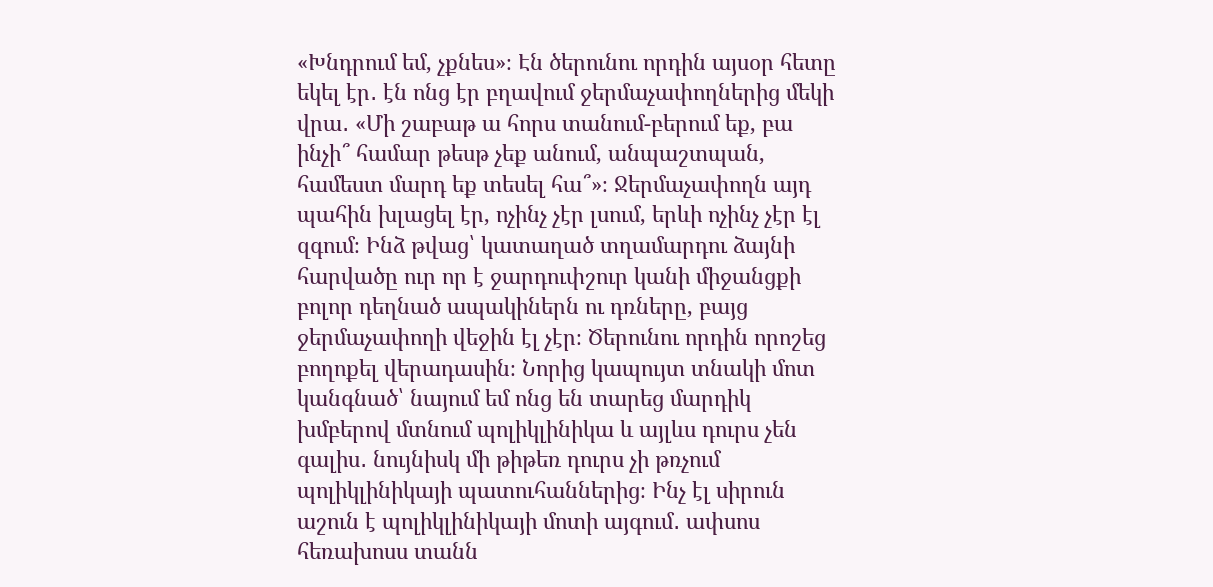«Խնդրում եմ, չքնես»։ Էն ծերունու որդին այսօր հետը եկել էր․ էն ոնց էր բղավում ջերմաչափողներից մեկի վրա․ «Մի շաբաթ ա հորս տանում-բերում եք, բա ինչի՞ համար թեսթ չեք անում, անպաշտպան, համեստ մարդ եք տեսել հա՞»։ Ջերմաչափողն այդ պահին խլացել էր, ոչինչ չէր լսում, երևի ոչինչ չէր էլ զգում։ Ինձ թվաց՝ կատաղած տղամարդու ձայնի հարվածը ուր որ է ջարդուփշուր կանի միջանցքի բոլոր դեղնած ապակիներն ու դռները, բայց ջերմաչափողի վեջին էլ չէր։ Ծերունու որդին որոշեց բողոքել վերադասին։ Նորից կապույտ տնակի մոտ կանգնած՝ նայում եմ ոնց են տարեց մարդիկ խմբերով մտնում պոլիկլինիկա և այլևս դուրս չեն գալիս․ նույնիսկ մի թիթեռ դուրս չի թռչում պոլիկլինիկայի պատուհաններից։ Ինչ էլ սիրուն աշուն է պոլիկլինիկայի մոտի այգում․ ափսոս հեռախոսս տանն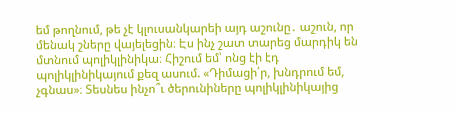եմ թողնում, թե չէ կլուսանկարեի այդ աշունը․ աշուն, որ մենակ շները վայելեցին։ Էս ինչ շատ տարեց մարդիկ են մտնում պոլիկլինիկա։ Հիշում եմ՝ ոնց էի էդ պոլիկլինիկայում քեզ ասում. «Դիմացի՛ր, խնդրում եմ, չգնաս»։ Տեսնես ինչո՞ւ ծերունիները պոլիկլինիկայից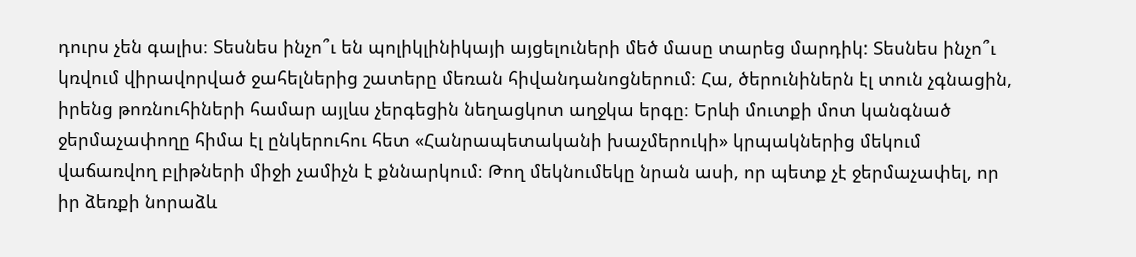դուրս չեն գալիս։ Տեսնես ինչո՞ւ են պոլիկլինիկայի այցելուների մեծ մասը տարեց մարդիկ: Տեսնես ինչո՞ւ կռվում վիրավորված ջահելներից շատերը մեռան հիվանդանոցներում։ Հա, ծերունիներն էլ տուն չգնացին, իրենց թոռնուհիների համար այլևս չերգեցին նեղացկոտ աղջկա երգը։ Երևի մուտքի մոտ կանգնած ջերմաչափողը հիմա էլ ընկերուհու հետ «Հանրապետականի խաչմերուկի» կրպակներից մեկում վաճառվող բլիթների միջի չամիչն է քննարկում։ Թող մեկնումեկը նրան ասի, որ պետք չէ ջերմաչափել, որ իր ձեռքի նորաձև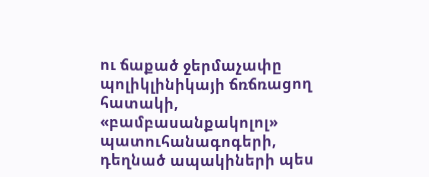ու ճաքած ջերմաչափը պոլիկլինիկայի ճռճռացող հատակի, «բամբասանքակոլոլ» պատուհանագոգերի, դեղնած ապակիների պես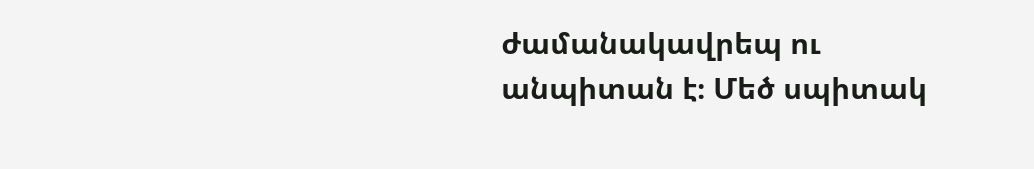ժամանակավրեպ ու անպիտան է։ Մեծ սպիտակ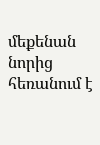մեքենան նորից հեռանում է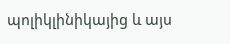պոլիկլինիկայից և այս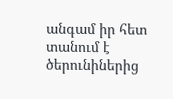անգամ իր հետ տանում է ծերունիներից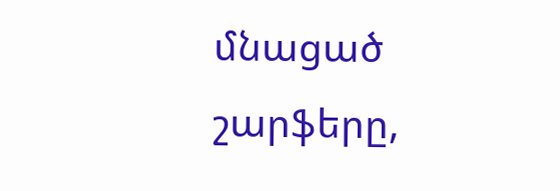մնացած շարֆերը,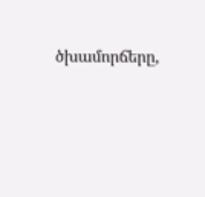ծխամորճերը,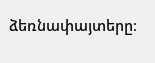ձեռնափայտերը։